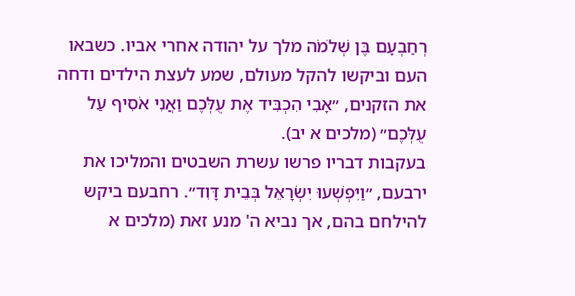רְחַבְעָם בֶּן שְׁלֹמֹה מלך על יהודה אחרי אביו. כשבאו העם וביקשו להקל מעולם, שמע לעצת הילדים ודחה את הזקנים, ״אָבִי הִכְבִּיד אֶת עֻלְּכֶם וַאֲנִי אֹסִיף עַל עֻלְּכֶם״ (מלכים א יב).
בעקבות דבריו פרשו עשרת השבטים והמליכו את ירבעם, ״וַיִּפְשְׁעוּ יִשְׂרָאֵל בְּבֵית דָּוִד״. רחבעם ביקש להילחם בהם, אך נביא ה' מנע זאת (מלכים א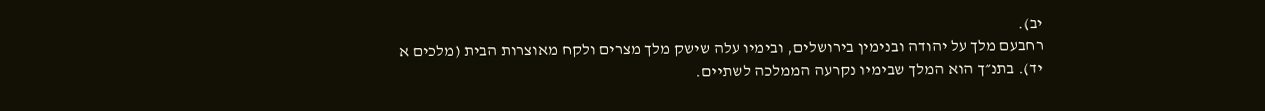יב).
רחבעם מלך על יהודה ובנימין בירושלים, ובימיו עלה שישק מלך מצרים ולקח מאוצרות הבית (מלכים א יד). בתנ״ך הוא המלך שבימיו נקרעה הממלכה לשתיים.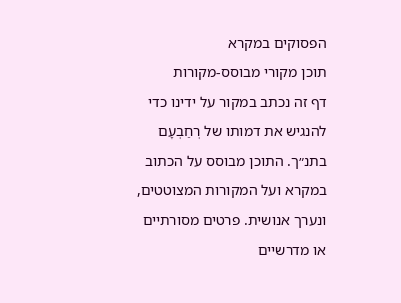הפסוקים במקרא
תוכן מקורי מבוסס-מקורות
דף זה נכתב במקור על ידינו כדי להנגיש את דמותו של רְחַבְעָם בתנ״ך. התוכן מבוסס על הכתוב במקרא ועל המקורות המצוטטים, ונערך אנושית. פרטים מסורתיים או מדרשיים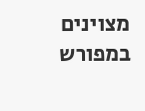מצוינים במפורש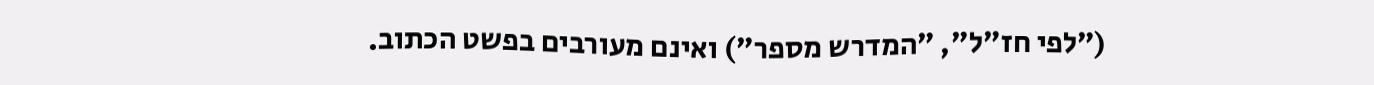(״לפי חז״ל״, ״המדרש מספר״) ואינם מעורבים בפשט הכתוב.